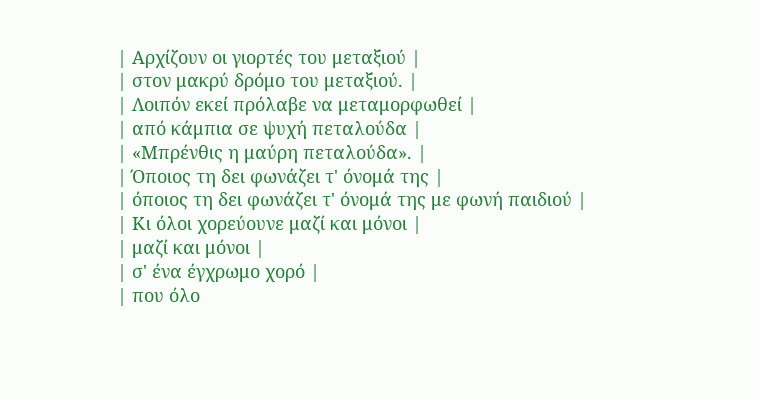| Αρχίζουν οι γιορτές του μεταξιού |
| στον μακρύ δρόμο του μεταξιού. |
| Λοιπόν εκεί πρόλαβε να μεταμορφωθεί |
| από κάμπια σε ψυχή πεταλούδα |
| «Μπρένθις η μαύρη πεταλούδα». |
| Όποιος τη δει φωνάζει τ' όνομά της |
| όποιος τη δει φωνάζει τ' όνομά της με φωνή παιδιού |
| Κι όλοι χορεύουνε μαζί και μόνοι |
| μαζί και μόνοι |
| σ' ένα έγχρωμο χορό |
| που όλο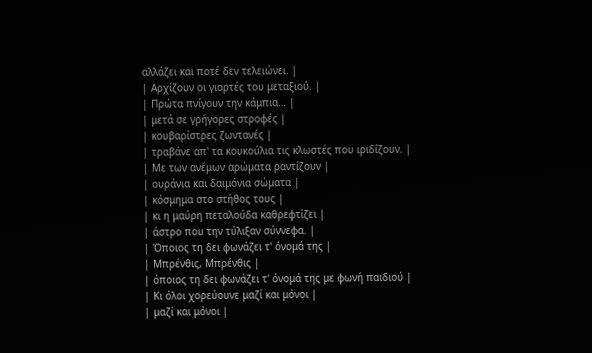αλλάζει και ποτέ δεν τελειώνει. |
| Αρχίζουν οι γιορτές του μεταξιού. |
| Πρώτα πνίγουν την κάμπια… |
| μετά σε γρήγορες στροφές |
| κουβαρίστρες ζωντανές |
| τραβάνε απ' τα κουκούλια τις κλωστές που ιριδίζουν. |
| Με των ανέμων αρώματα ραντίζουν |
| ουράνια και δαιμόνια σώματα |
| κόσμημα στο στήθος τους |
| κι η μαύρη πεταλούδα καθρεφτίζει |
| άστρο που την τύλιξαν σύννεφα. |
| Όποιος τη δει φωνάζει τ' όνομά της |
| Μπρένθις, Μπρένθις |
| όποιος τη δει φωνάζει τ' όνομά της με φωνή παιδιού |
| Κι όλοι χορεύουνε μαζί και μόνοι |
| μαζί και μόνοι |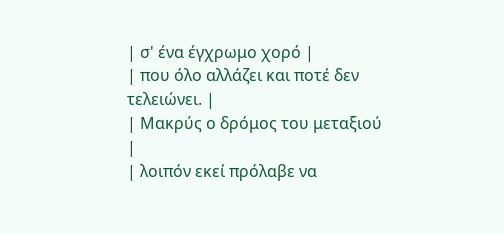| σ' ένα έγχρωμο χορό |
| που όλο αλλάζει και ποτέ δεν τελειώνει. |
| Μακρύς ο δρόμος του μεταξιού |
| λοιπόν εκεί πρόλαβε να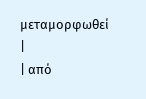μεταμορφωθεί |
| από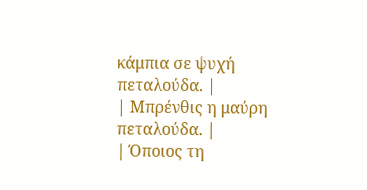κάμπια σε ψυχή πεταλούδα. |
| Μπρένθις η μαύρη πεταλούδα. |
| Όποιος τη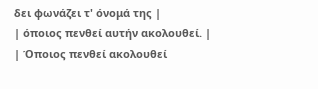δει φωνάζει τ' όνομά της |
| όποιος πενθεί αυτήν ακολουθεί. |
| Όποιος πενθεί ακολουθεί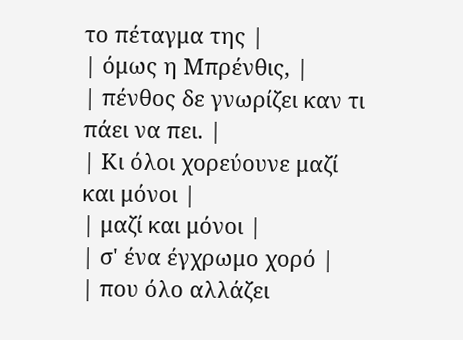το πέταγμα της |
| όμως η Μπρένθις, |
| πένθος δε γνωρίζει καν τι πάει να πει. |
| Κι όλοι χορεύουνε μαζί και μόνοι |
| μαζί και μόνοι |
| σ' ένα έγχρωμο χορό |
| που όλο αλλάζει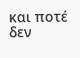και ποτέ δεν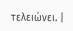τελειώνει. |